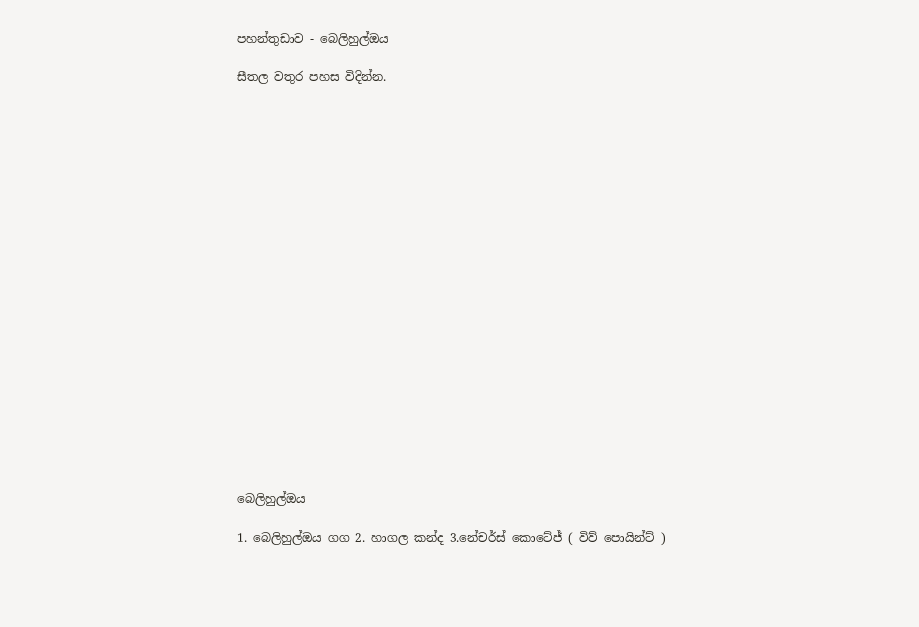පහන්තුඩාව - බෙලිහුල්ඔය

සීතල වතුර පහස විදින්න.





















බෙලිහුල්ඔය

1. බෙලිහුල්ඔය ගග 2. හාගල කන්ද 3.නේචර්ස් කොටේජ් ( විව් පොයින්ට් )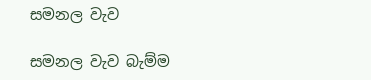සමනල වැව

සමනල වැව බැම්ම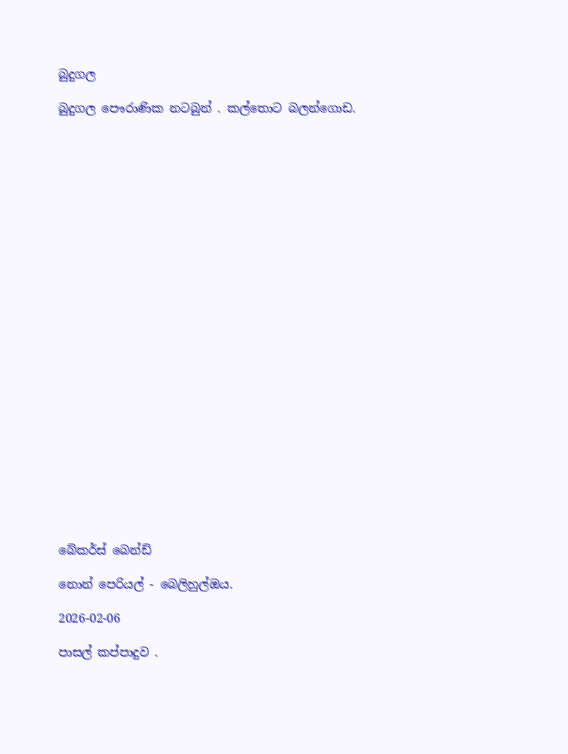බුදුගල

බුදුගල පෞරාණික නටබුන් . කල්තොට බලන්ගොඩ.

























බේකර්ස් බෙන්ඩ්

නොන් පෙරියල් - බෙලිහුල්ඔය.

2026-02-06

පාසල් කප්පාදුව .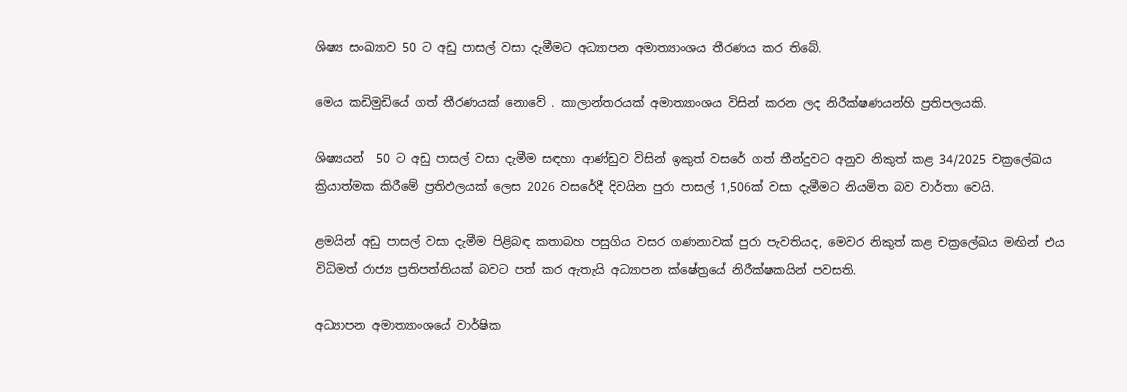ශිෂ්‍ය සංඛ්‍යාව 50 ට අඩු පාසල් වසා දැමීමට අධ්‍යාපන අමාත්‍යාංශය තීරණය කර තිබේ.

මෙය කඩිමුඩියේ ගත් තීරණයක් නොවේ . කාලාන්තරයක් අමාත්‍යාංශය විසින් කරන ලද නිරීක්ෂණයන්හි ප්‍රතිපලයකි.

ශිෂ්‍යයන්  50 ට අඩු පාසල් වසා දැමීම සඳහා ආණ්ඩුව විසින් ඉකුත් වසරේ ගත් තීන්දුවට අනුව නිකුත් කළ 34/2025 චක්‍රලේඛය ක්‍රියාත්මක කිරීමේ ප්‍රතිඵලයක් ලෙස 2026 වසරේදී දිවයින පුරා පාසල් 1,506ක් වසා දැමීමට නියමිත බව වාර්තා වෙයි.

ළමයින් අඩු පාසල් වසා දැමීම පිළිබඳ කතාබහ පසුගිය වසර ගණනාවක් පුරා පැවතියද, මෙවර නිකුත් කළ චක්‍රලේඛය මඟින් එය විධිමත් රාජ්‍ය ප්‍රතිපත්තියක් බවට පත් කර ඇතැයි අධ්‍යාපන ක්ෂේත්‍රයේ නිරීක්ෂකයින් පවසති.

අධ්‍යාපන අමාත්‍යාංශයේ වාර්ෂික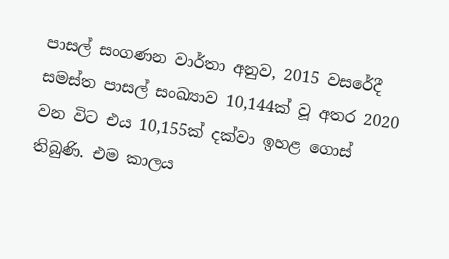පාසල් සංගණන වාර්තා අනුව, 2015 වසරේදී සමස්ත පාසල් සංඛ්‍යාව 10,144ක් වූ අතර 2020 වන විට එය 10,155ක් දක්වා ඉහළ ගොස් තිබුණි. එම කාලය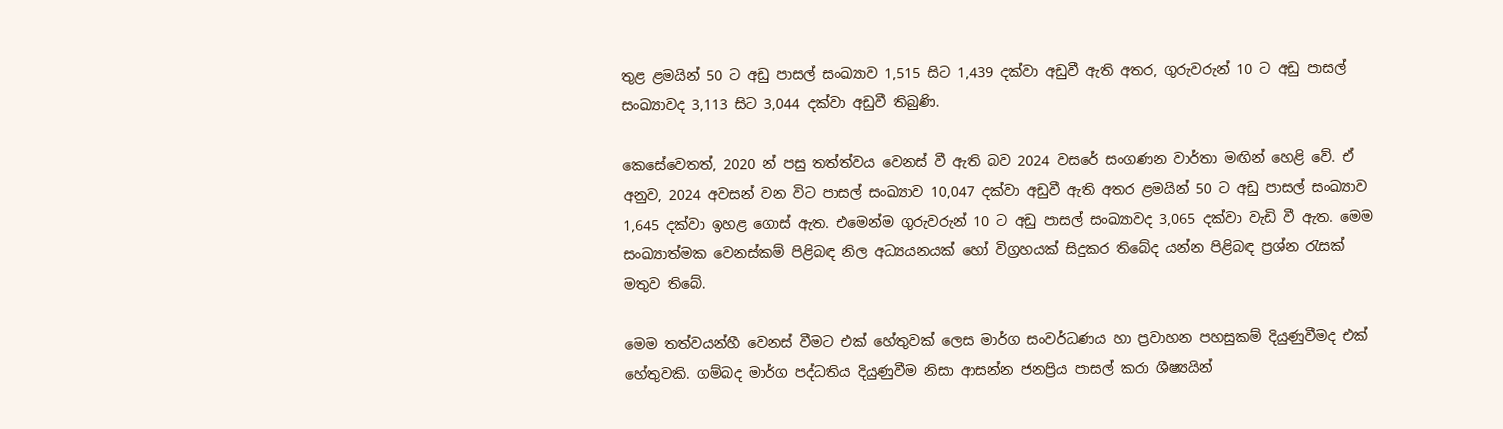තුළ ළමයින් 50 ට අඩු පාසල් සංඛ්‍යාව 1,515 සිට 1,439 දක්වා අඩුවී ඇති අතර, ගුරුවරුන් 10 ට අඩු පාසල් සංඛ්‍යාවද 3,113 සිට 3,044 දක්වා අඩුවී තිබුණි.

කෙසේවෙතත්, 2020 න් පසු තත්ත්වය වෙනස් වී ඇති බව 2024 වසරේ සංගණන වාර්තා මඟින් හෙළි වේ. ඒ අනුව, 2024 අවසන් වන විට පාසල් සංඛ්‍යාව 10,047 දක්වා අඩුවී ඇති අතර ළමයින් 50 ට අඩු පාසල් සංඛ්‍යාව 1,645 දක්වා ඉහළ ගොස් ඇත. එමෙන්ම ගුරුවරුන් 10 ට අඩු පාසල් සංඛ්‍යාවද 3,065 දක්වා වැඩි වී ඇත. මෙම සංඛ්‍යාත්මක වෙනස්කම් පිළිබඳ නිල අධ්‍යයනයක් හෝ විග්‍රහයක් සිදුකර තිබේද යන්න පිළිබඳ ප්‍රශ්න රැසක් මතුව තිබේ.

මෙම තත්වයන්හී වෙනස් වීමට එක් හේතුවක් ලෙස මාර්ග සංවර්ධණය හා ප්‍රවාහන පහසුකම් දියුණුවීමද එක් හේතුවකි. ගම්බද මාර්ග පද්ධතිය දියුණුවීම නිසා ආසන්න ජනප්‍රිය පාසල් කරා ශීෂ්‍යයින්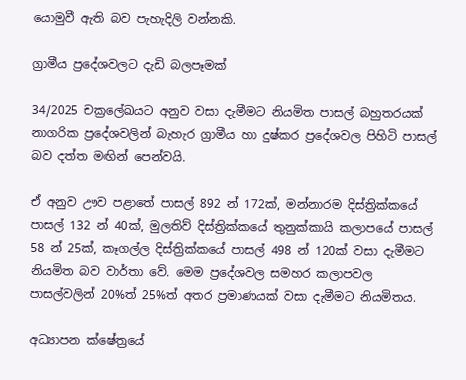යොමුවී ඇති බව පැහැදිලි වන්නකි.

ග්‍රාමීය ප්‍රදේශවලට දැඩි බලපෑමක්

34/2025 චක්‍රලේඛයට අනුව වසා දැමීමට නියමිත පාසල් බහුතරයක් නාගරික ප්‍රදේශවලින් බැහැර ග්‍රාමීය හා දුෂ්කර ප්‍රදේශවල පිහිටි පාසල් බව දත්ත මඟින් පෙන්වයි.

ඒ අනුව ඌව පළාතේ පාසල් 892 න් 172ක්, මන්නාරම දිස්ත්‍රික්කයේ පාසල් 132 න් 40ක්, මුලතිව් දිස්ත්‍රික්කයේ තුනුක්කායි කලාපයේ පාසල් 58 න් 25ක්, කෑගල්ල දිස්ත්‍රික්කයේ පාසල් 498 න් 120ක් වසා දැමීමට නියමිත බව වාර්තා වේ. මෙම ප්‍රදේශවල සමහර කලාපවල පාසල්වලින් 20%ත් 25%ත් අතර ප්‍රමාණයක් වසා දැමීමට නියමිතය.

අධ්‍යාපන ක්ෂේත්‍රයේ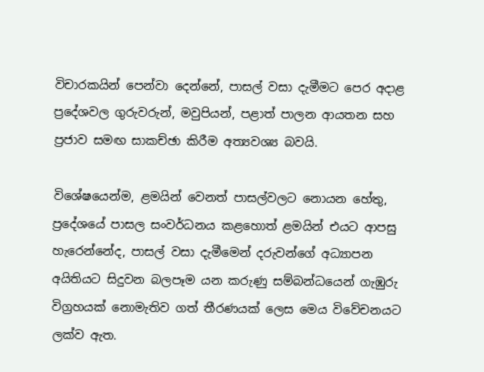විචාරකයින් පෙන්වා දෙන්නේ, පාසල් වසා දැමීමට පෙර අදාළ ප්‍රදේශවල ගුරුවරුන්, මවුපියන්, පළාත් පාලන ආයතන සහ ප්‍රජාව සමඟ සාකච්ඡා කිරීම අත්‍යවශ්‍ය බවයි.

විශේෂයෙන්ම, ළමයින් වෙනත් පාසල්වලට නොයන හේතු, ප්‍රදේශයේ පාසල සංවර්ධනය කළහොත් ළමයින් එයට ආපසු හැරෙන්නේද, පාසල් වසා දැමීමෙන් දරුවන්ගේ අධ්‍යාපන අයිතියට සිදුවන බලපෑම යන කරුණු සම්බන්ධයෙන් ගැඹුරු විග්‍රහයක් නොමැතිව ගත් තීරණයක් ලෙස මෙය විවේචනයට ලක්ව ඇත.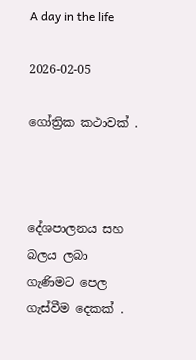A day in the life

2026-02-05

ගෝත්‍රික කථාවක් .



දේශපාලනය සහ බලය ලබා ගැණිමට පෙල ගැස්වීම දෙකක් .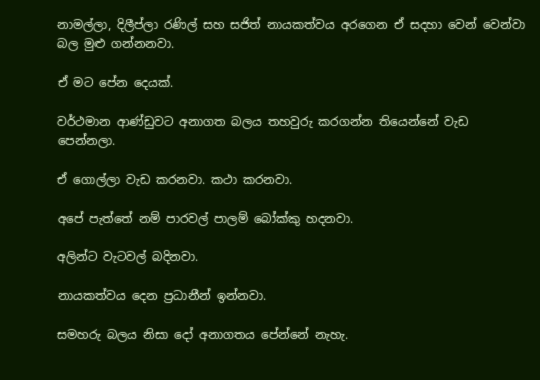නාමල්ලා, දිලීප්ලා රණිල් සහ සජිත් නායකත්වය අරගෙන ඒ සදහා වෙන් වෙන්වා බල මුළු ගන්නනවා.

ඒ මට පේන දෙයක්.

වර්ථමාන ආණ්ඩුවට අනාගත බලය තහවුරු කරගන්න තියෙන්නේ වැඩ පෙන්නලා.

ඒ ගොල්ලා වැඩ කරනවා. කථා කරනවා.

අපේ පැත්තේ නම් පාරවල් පාලම් බෝක්කු හදනවා.

අලින්ට වැටවල් බදිනවා.

නායකත්වය දෙන ප්‍රධානීන් ඉන්නවා.

සමහරු බලය නිසා දෝ අනාගතය පේන්නේ නැහැ.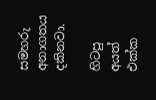සමහරු අනාගතය දකිනවා.

හිටපු අයත් එක්ක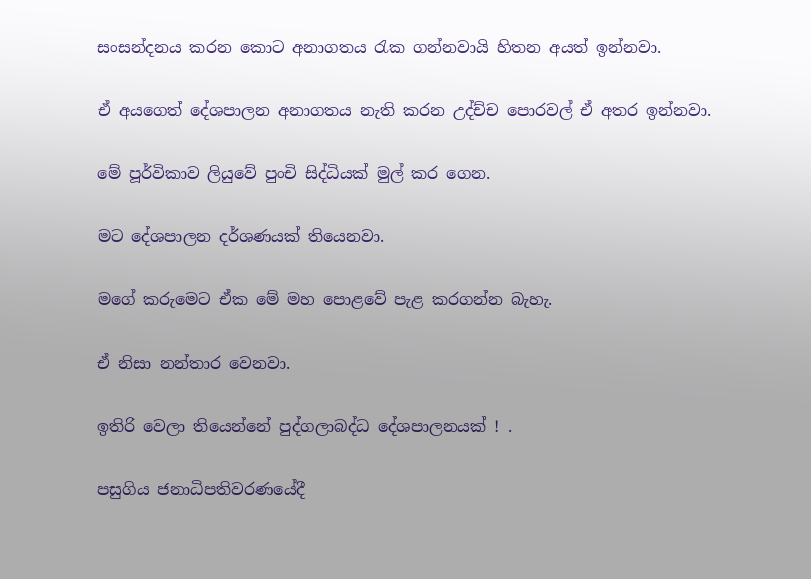සංසන්දනය කරන කොට අනාගතය රැක ගන්නවායි හිතන අයත් ඉන්නවා.

ඒ අයගෙත් දේශපාලන අනාගතය නැති කරන උද්ච්ච පොරවල් ඒ අතර ඉන්නවා.

මේ පූර්විකාව ලියුවේ පුංචි සිද්ධියක් මුල් කර ගෙන.

මට දේශපාලන දර්ශණයක් තියෙනවා.

මගේ කරුමෙට ඒක මේ මහ පොළවේ පැළ කරගන්න බැහැ.

ඒ නිසා නන්තාර වෙනවා.

ඉතිරි වෙලා තියෙන්නේ පුද්ගලාබද්ධ දේශපාලනයක් ! .

පසුගිය ජනාධිපතිවරණයේදී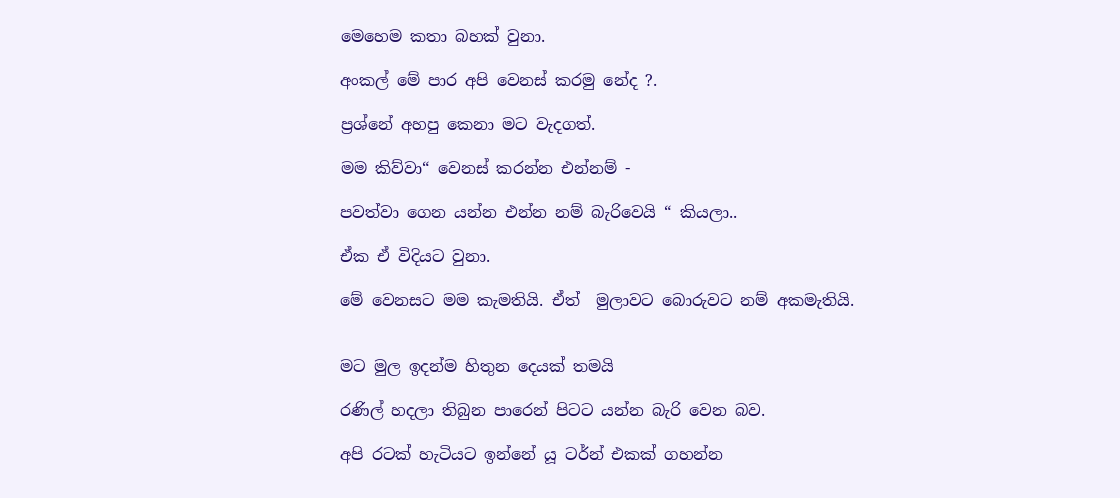මෙහෙම කතා බහක් වුනා.

අංකල් මේ පාර අපි වෙනස් කරමු නේද ?.

ප්‍රශ්නේ අහපු කෙනා මට වැදගත්.

මම කිව්වා“ වෙනස් කරන්න එන්නම් -

පවත්වා ගෙන යන්න එන්න නම් බැරිවෙයි “ කියලා..

ඒක ඒ විදියට වුනා.

මේ වෙනසට මම කැමතියි. ඒත්  මුලාවට බොරුවට නම් අකමැතියි.


මට මුල ඉදන්ම හිතුන දෙයක් තමයි

රණිල් හදලා තිබුන පාරෙන් පිටට යන්න බැරි වෙන බව.

අපි රටක් හැටියට ඉන්නේ යූ ටර්න් එකක් ගහන්න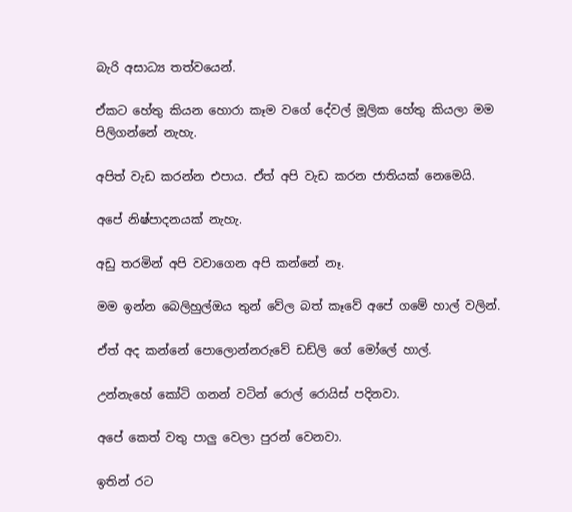බැරි අසාධ්‍ය තත්වයෙන්.

ඒකට හේතු කියන හොරා කෑම වගේ දේවල් මූලික හේතු කියලා මම පිලිගන්නේ නැහැ.

අපිත් වැඩ කරන්න එපාය. ඒත් අපි වැඩ කරන ජාතියක් නෙමෙයි.

අපේ නිෂ්පාදනයක් නැහැ.

අඩු තරමින් අපි වවාගෙන අපි කන්නේ නෑ.

මම ඉන්න බෙලිහුල්ඔය තුන් වේල බත් කෑවේ අපේ ගමේ හාල් වලින්.

ඒත් අද කන්නේ පොලොන්නරුවේ ඩඩ්ලි ගේ මෝලේ හාල්.

උන්නැහේ කෝටි ගනන් වටින් රොල් රොයිස් පදිනවා.

අපේ කෙත් වතු පාලු වෙලා පුරන් වෙනවා.

ඉතින් රට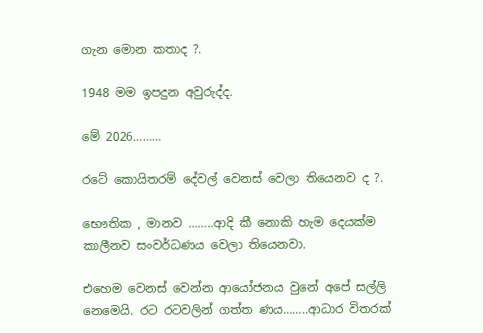ගැන මොන කතාද ?.

1948 මම ඉපදුන අවුරුද්ද.

මේ 2026………

රටේ කොයිතරම් දේවල් වෙනස් වෙලා තියෙනව ද ?.

භෞතික , මානව ……..ආදි කී නොකි හැම දෙයක්ම කාලීනව සංවර්ධණය වෙලා තියෙනවා.

එහෙම වෙනස් වෙන්න ආයෝජනය වුනේ අපේ සල්ලි නෙමෙයි. රට රටවලින් ගත්ත ණය……..ආධාර විතරක්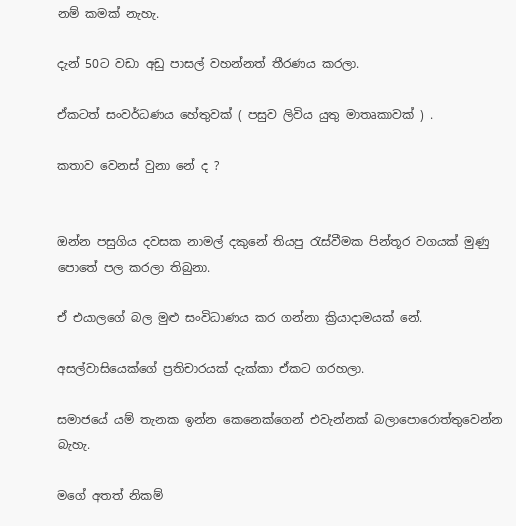නම් කමක් නැහැ.

දැන් 50ට වඩා අඩු පාසල් වහන්නත් තීරණය කරලා.

ඒකටත් සංවර්ධණය හේතුවක් ( පසුව ලිවිය යුතු මාතෘකාවක් ) .

කතාව වෙනස් වුනා නේ ද ?


ඔන්න පසුගිය දවසක නාමල් දකුනේ තියපු රැස්වීමක පින්තූර වගයක් මුණු පොතේ පල කරලා තිබුනා.

ඒ එයාලගේ බල මුළු සංවිධාණය කර ගන්නා ක්‍රියාදාමයක් නේ.

අසල්වාසියෙක්ගේ ප්‍රතිචාරයක් දැක්කා ඒකට ගරහලා.

සමාජයේ යම් තැනක ඉන්න කෙනෙක්ගෙන් එවැන්නක් බලාපොරොත්තුවෙන්න බැහැ.

මගේ අතත් නිකම්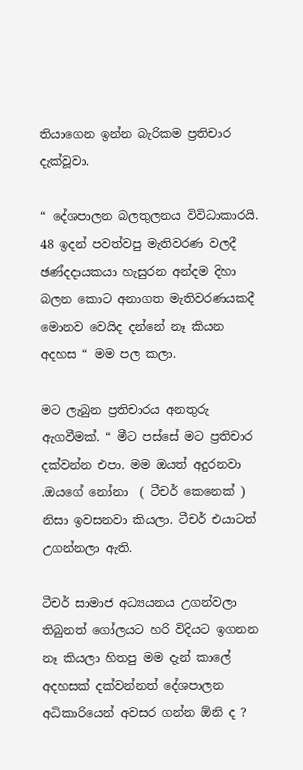තියාගෙන ඉන්න බැරිකම ප්‍රතිචාර දැක්වූවා.

“ දේශපාලන බලතුලනය විවිධාකාරයි. 48 ඉදන් පවත්වපු මැතිවරණ වලදී ඡණ්දදායකයා හැසුරන අන්දම දිහා බලන කොට අනාගත මැතිවරණයකදී මොනව වෙයිද දන්නේ නෑ කියන අදහස “ මම පල කලා.

මට ලැබුන ප්‍රතිචාරය අනතුරු ඇගවීමක්. “ මීට පස්සේ මට ප්‍රතිචාර දක්වන්න එපා. මම ඔයත් අදුරනවා .ඔයගේ නෝනා  ( ටීචර් කෙනෙක් ) නිසා ඉවසනවා කියලා. ටීචර් එයාටත් උගන්නලා ඇති.

ටීචර් සාමාජ අධ්‍යයනය උගන්වලා තිබුනත් ගෝලයට හරි විදියට ඉගනන නෑ කියලා හිතපු මම දැන් කාලේ අදහසක් දක්වන්නත් දේශපාලන අධිකාරියෙන් අවසර ගන්න ඕනි ද ?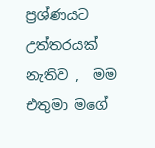ප්‍රශ්ණයට උත්තරයක් නැතිව ,  මම එතුමා මගේ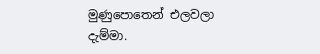මුණුපොතෙන් එලවලා දැම්මා.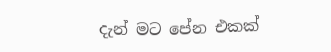දැන් මට පේන එකක්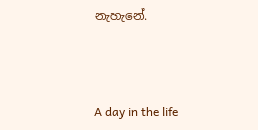නැහැනේ.



A day in the life